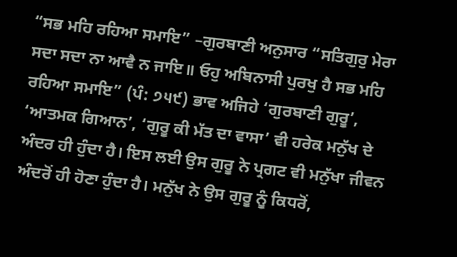“ਸਭ ਮਹਿ ਰਹਿਆ ਸਮਾਇ” –ਗੁਰਬਾਣੀ ਅਨੁਸਾਰ “ਸਤਿਗੁਰੁ ਮੇਰਾ ਸਦਾ ਸਦਾ ਨਾ ਆਵੈ ਨ ਜਾਇ॥ ਓਹੁ ਅਬਿਨਾਸੀ ਪੁਰਖੁ ਹੈ ਸਭ ਮਹਿ ਰਹਿਆ ਸਮਾਇ” (ਪੰ: ੭੫੯) ਭਾਵ ਅਜਿਹੇ ‘ਗੁਰਬਾਣੀ ਗੁਰੂ’, ‘ਆਤਮਕ ਗਿਆਨ’, ‘ਗੁਰੂ ਕੀ ਮੱਤ ਦਾ ਵਾਸਾ’ ਵੀ ਹਰੇਕ ਮਨੁੱਖ ਦੇ ਅੰਦਰ ਹੀ ਹੁੰਦਾ ਹੈ। ਇਸ ਲਈ ਉਸ ਗੁਰੂ ਨੇ ਪ੍ਰਗਟ ਵੀ ਮਨੁੱਖਾ ਜੀਵਨ ਅੰਦਰੋਂ ਹੀ ਹੋਣਾ ਹੁੰਦਾ ਹੈ। ਮਨੁੱਖ ਨੇ ਉਸ ਗੁਰੂ ਨੂੰ ਕਿਧਰੋਂ,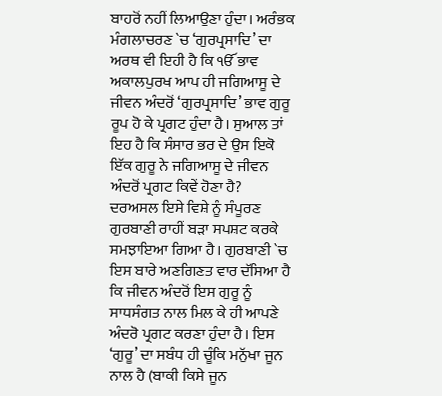ਬਾਹਰੋਂ ਨਹੀਂ ਲਿਆਉਣਾ ਹੁੰਦਾ। ਅਰੰਭਕ ਮੰਗਲਾਚਰਣ `ਚ ‘ਗੁਰਪ੍ਰਸਾਦਿ’ ਦਾ ਅਰਥ ਵੀ ਇਹੀ ਹੈ ਕਿ ੴ ਭਾਵ ਅਕਾਲਪੁਰਖ ਆਪ ਹੀ ਜਗਿਆਸੂ ਦੇ ਜੀਵਨ ਅੰਦਰੋਂ ‘ਗੁਰਪ੍ਰਸਾਦਿ’ ਭਾਵ ਗੁਰੂ ਰੂਪ ਹੋ ਕੇ ਪ੍ਰਗਟ ਹੁੰਦਾ ਹੈ। ਸੁਆਲ ਤਾਂ ਇਹ ਹੈ ਕਿ ਸੰਸਾਰ ਭਰ ਦੇ ਉਸ ਇਕੋ ਇੱਕ ਗੁਰੂ ਨੇ ਜਗਿਆਸੂ ਦੇ ਜੀਵਨ ਅੰਦਰੋਂ ਪ੍ਰਗਟ ਕਿਵੇਂ ਹੋਣਾ ਹੈ?
ਦਰਅਸਲ ਇਸੇ ਵਿਸ਼ੇ ਨੂੰ ਸੰਪੂਰਣ ਗੁਰਬਾਣੀ ਰਾਹੀਂ ਬੜਾ ਸਪਸ਼ਟ ਕਰਕੇ ਸਮਝਾਇਆ ਗਿਆ ਹੈ। ਗੁਰਬਾਣੀ `ਚ ਇਸ ਬਾਰੇ ਅਣਗਿਣਤ ਵਾਰ ਦੱਸਿਆ ਹੈ ਕਿ ਜੀਵਨ ਅੰਦਰੋਂ ਇਸ ਗੁਰੂ ਨੂੰ ਸਾਧਸੰਗਤ ਨਾਲ ਮਿਲ ਕੇ ਹੀ ਆਪਣੇ ਅੰਦਰੋ ਪ੍ਰਗਟ ਕਰਣਾ ਹੁੰਦਾ ਹੈ। ਇਸ ‘ਗੁਰੂ’ ਦਾ ਸਬੰਧ ਹੀ ਚੂੰਕਿ ਮਨੁੱਖਾ ਜੂਨ ਨਾਲ ਹੈ (ਬਾਕੀ ਕਿਸੇ ਜੂਨ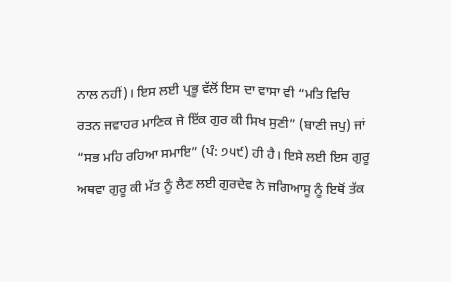ਨਾਲ ਨਹੀਂ)। ਇਸ ਲਈ ਪ੍ਰਭੂ ਵੱਲੋਂ ਇਸ ਦਾ ਵਾਸਾ ਵੀ “ਮਤਿ ਵਿਚਿ ਰਤਨ ਜਵਾਹਰ ਮਾਣਿਕ ਜੇ ਇੱਕ ਗੁਰ ਕੀ ਸਿਖ ਸੁਣੀ” (ਬਾਣੀ ਜਪੁ) ਜਾਂ “ਸਭ ਮਹਿ ਰਹਿਆ ਸਮਾਇ” (ਪੰ: ੭੫੯) ਹੀ ਹੈ। ਇਸੇ ਲਈ ਇਸ ਗੁਰੂ ਅਥਵਾ ਗੁਰੂ ਕੀ ਮੱਤ ਨੂੰ ਲੈਣ ਲਈ ਗੁਰਦੇਵ ਨੇ ਜਗਿਆਸੂ ਨੂੰ ਇਥੋਂ ਤੱਕ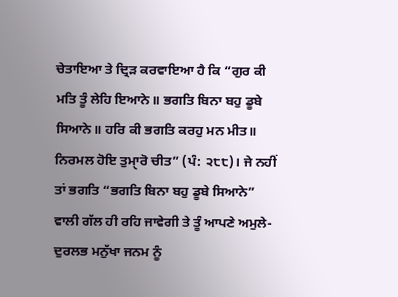ਚੇਤਾਇਆ ਤੇ ਦ੍ਰਿੜ ਕਰਵਾਇਆ ਹੈ ਕਿ “ਗੁਰ ਕੀ ਮਤਿ ਤੂੰ ਲੇਹਿ ਇਆਨੇ॥ ਭਗਤਿ ਬਿਨਾ ਬਹੁ ਡੂਬੇ ਸਿਆਨੇ॥ ਹਰਿ ਕੀ ਭਗਤਿ ਕਰਹੁ ਮਨ ਮੀਤ॥ ਨਿਰਮਲ ਹੋਇ ਤੁਮਾੑਰੋ ਚੀਤ” (ਪੰ: ੨੮੮)। ਜੇ ਨਹੀਂ ਤਾਂ ਭਗਤਿ “ਭਗਤਿ ਬਿਨਾ ਬਹੁ ਡੂਬੇ ਸਿਆਨੇ” ਵਾਲੀ ਗੱਲ ਹੀ ਰਹਿ ਜਾਵੇਗੀ ਤੇ ਤੂੰ ਆਪਣੇ ਅਮੁਲੇ-ਦੁਰਲਭ ਮਨੁੱਖਾ ਜਨਮ ਨੂੰ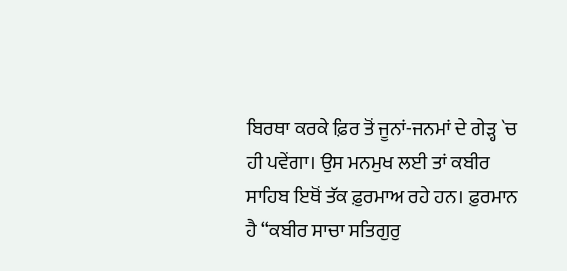ਬਿਰਥਾ ਕਰਕੇ ਫ਼ਿਰ ਤੋਂ ਜੂਨਾਂ-ਜਨਮਾਂ ਦੇ ਗੇੜ੍ਹ `ਚ ਹੀ ਪਵੇਂਗਾ। ਉਸ ਮਨਮੁਖ ਲਈ ਤਾਂ ਕਬੀਰ ਸਾਹਿਬ ਇਥੋਂ ਤੱਕ ਫ਼ੁਰਮਾਅ ਰਹੇ ਹਨ। ਫ਼ੁਰਮਾਨ ਹੈ “ਕਬੀਰ ਸਾਚਾ ਸਤਿਗੁਰੁ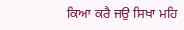ਕਿਆ ਕਰੈ ਜਉ ਸਿਖਾ ਮਹਿ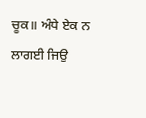ਚੂਕ॥ ਅੰਧੇ ਏਕ ਨ ਲਾਗਈ ਜਿਉ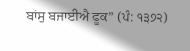ਬਾਂਸੁ ਬਜਾਈਐ ਫੂਕ” (ਪੰ: ੧੩੭੨)